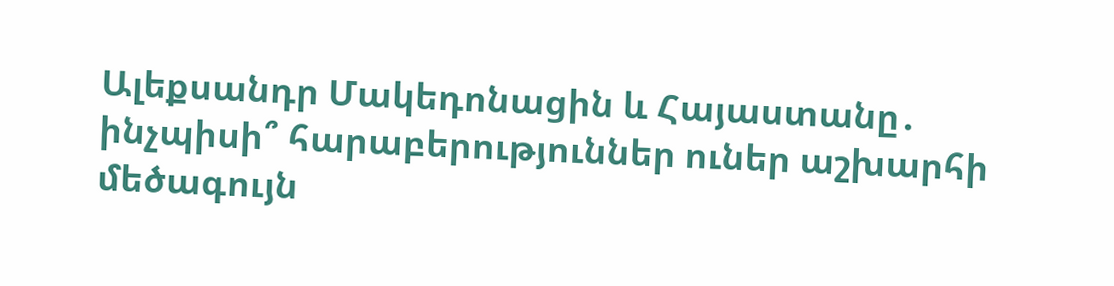Ալեքսանդր Մակեդոնացին և Հայաստանը․ ինչպիսի՞ հարաբերություններ ուներ աշխարհի մեծագույն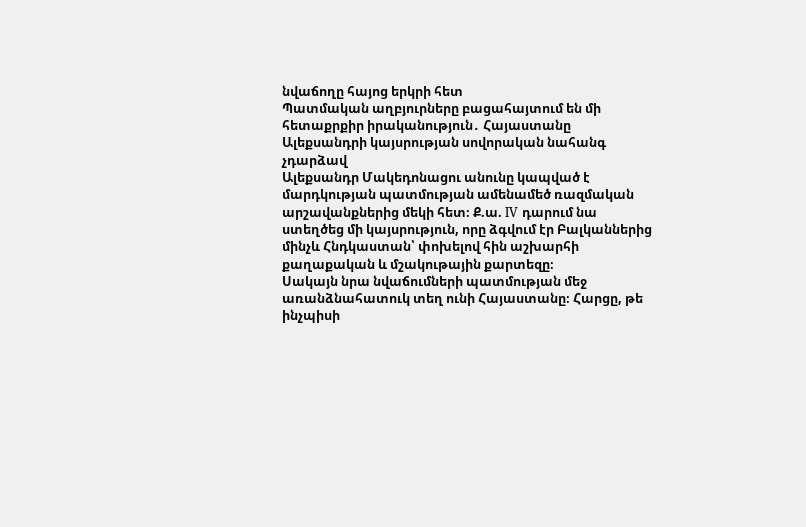նվաճողը հայոց երկրի հետ
Պատմական աղբյուրները բացահայտում են մի հետաքրքիր իրականություն․ Հայաստանը Ալեքսանդրի կայսրության սովորական նահանգ չդարձավ
Ալեքսանդր Մակեդոնացու անունը կապված է մարդկության պատմության ամենամեծ ռազմական արշավանքներից մեկի հետ։ Ք.ա. IV դարում նա ստեղծեց մի կայսրություն, որը ձգվում էր Բալկաններից մինչև Հնդկաստան՝ փոխելով հին աշխարհի քաղաքական և մշակութային քարտեզը։
Սակայն նրա նվաճումների պատմության մեջ առանձնահատուկ տեղ ունի Հայաստանը։ Հարցը, թե ինչպիսի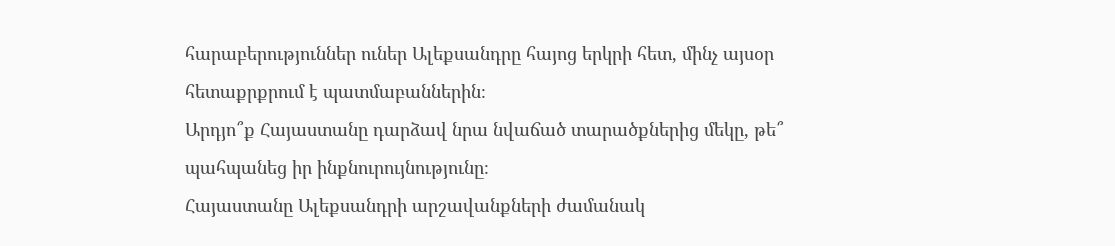հարաբերություններ ուներ Ալեքսանդրը հայոց երկրի հետ, մինչ այսօր հետաքրքրում է պատմաբաններին։
Արդյո՞ք Հայաստանը դարձավ նրա նվաճած տարածքներից մեկը, թե՞ պահպանեց իր ինքնուրույնությունը։
Հայաստանը Ալեքսանդրի արշավանքների ժամանակ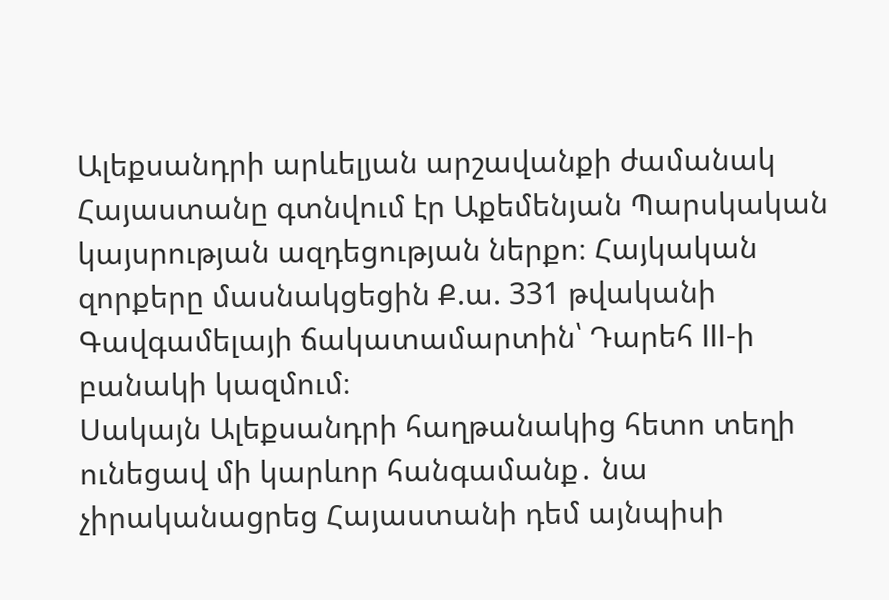Ալեքսանդրի արևելյան արշավանքի ժամանակ Հայաստանը գտնվում էր Աքեմենյան Պարսկական կայսրության ազդեցության ներքո։ Հայկական զորքերը մասնակցեցին Ք.ա. 331 թվականի Գավգամելայի ճակատամարտին՝ Դարեհ III-ի բանակի կազմում։
Սակայն Ալեքսանդրի հաղթանակից հետո տեղի ունեցավ մի կարևոր հանգամանք․ նա չիրականացրեց Հայաստանի դեմ այնպիսի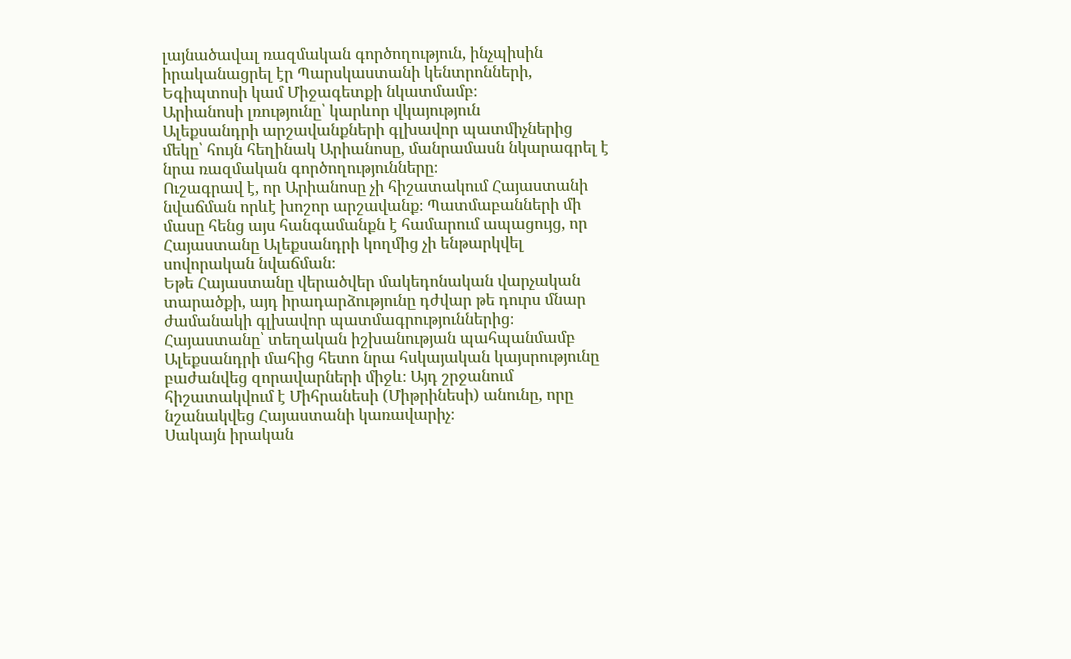լայնածավալ ռազմական գործողություն, ինչպիսին իրականացրել էր Պարսկաստանի կենտրոնների, Եգիպտոսի կամ Միջագետքի նկատմամբ։
Արիանոսի լռությունը՝ կարևոր վկայություն
Ալեքսանդրի արշավանքների գլխավոր պատմիչներից մեկը՝ հույն հեղինակ Արիանոսը, մանրամասն նկարագրել է նրա ռազմական գործողությունները։
Ուշագրավ է, որ Արիանոսը չի հիշատակում Հայաստանի նվաճման որևէ խոշոր արշավանք։ Պատմաբանների մի մասը հենց այս հանգամանքն է համարում ապացույց, որ Հայաստանը Ալեքսանդրի կողմից չի ենթարկվել սովորական նվաճման։
Եթե Հայաստանը վերածվեր մակեդոնական վարչական տարածքի, այդ իրադարձությունը դժվար թե դուրս մնար ժամանակի գլխավոր պատմագրություններից։
Հայաստանը՝ տեղական իշխանության պահպանմամբ
Ալեքսանդրի մահից հետո նրա հսկայական կայսրությունը բաժանվեց զորավարների միջև։ Այդ շրջանում հիշատակվում է Միհրանեսի (Միթրինեսի) անունը, որը նշանակվեց Հայաստանի կառավարիչ։
Սակայն իրական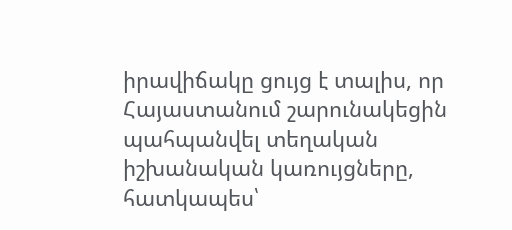իրավիճակը ցույց է տալիս, որ Հայաստանում շարունակեցին պահպանվել տեղական իշխանական կառույցները, հատկապես՝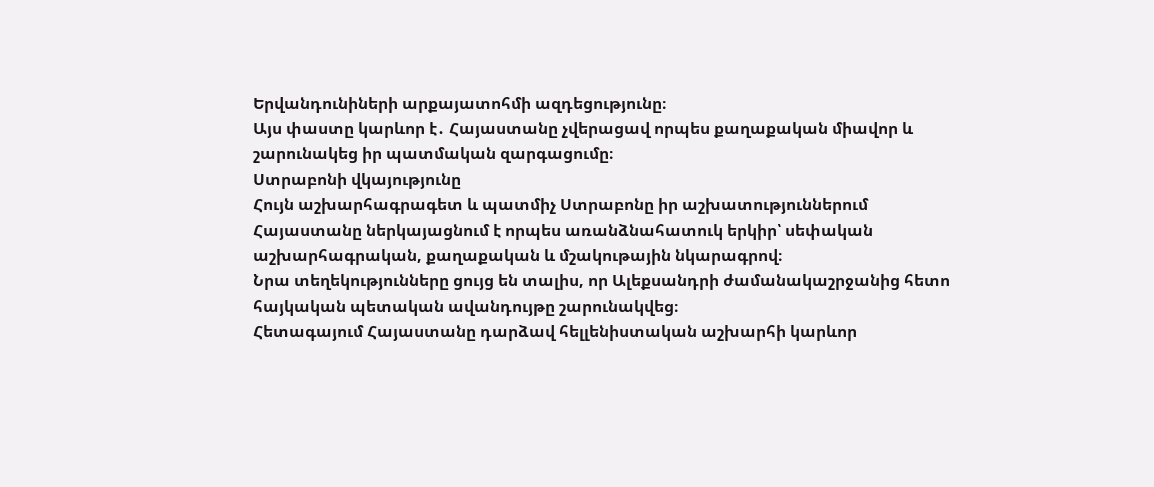Երվանդունիների արքայատոհմի ազդեցությունը։
Այս փաստը կարևոր է․ Հայաստանը չվերացավ որպես քաղաքական միավոր և շարունակեց իր պատմական զարգացումը։
Ստրաբոնի վկայությունը
Հույն աշխարհագրագետ և պատմիչ Ստրաբոնը իր աշխատություններում Հայաստանը ներկայացնում է որպես առանձնահատուկ երկիր՝ սեփական աշխարհագրական, քաղաքական և մշակութային նկարագրով։
Նրա տեղեկությունները ցույց են տալիս, որ Ալեքսանդրի ժամանակաշրջանից հետո հայկական պետական ավանդույթը շարունակվեց։
Հետագայում Հայաստանը դարձավ հելլենիստական աշխարհի կարևոր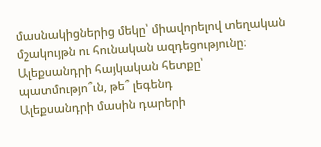մասնակիցներից մեկը՝ միավորելով տեղական մշակույթն ու հունական ազդեցությունը։
Ալեքսանդրի հայկական հետքը՝ պատմությո՞ւն, թե՞ լեգենդ
Ալեքսանդրի մասին դարերի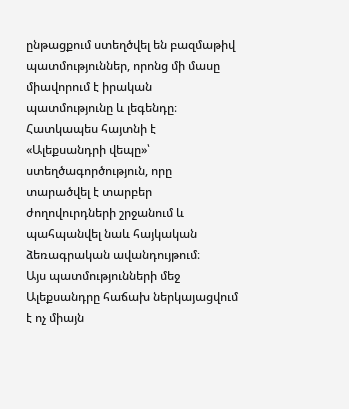ընթացքում ստեղծվել են բազմաթիվ պատմություններ, որոնց մի մասը միավորում է իրական պատմությունը և լեգենդը։
Հատկապես հայտնի է «Ալեքսանդրի վեպը»՝ ստեղծագործություն, որը տարածվել է տարբեր ժողովուրդների շրջանում և պահպանվել նաև հայկական ձեռագրական ավանդույթում։
Այս պատմությունների մեջ Ալեքսանդրը հաճախ ներկայացվում է ոչ միայն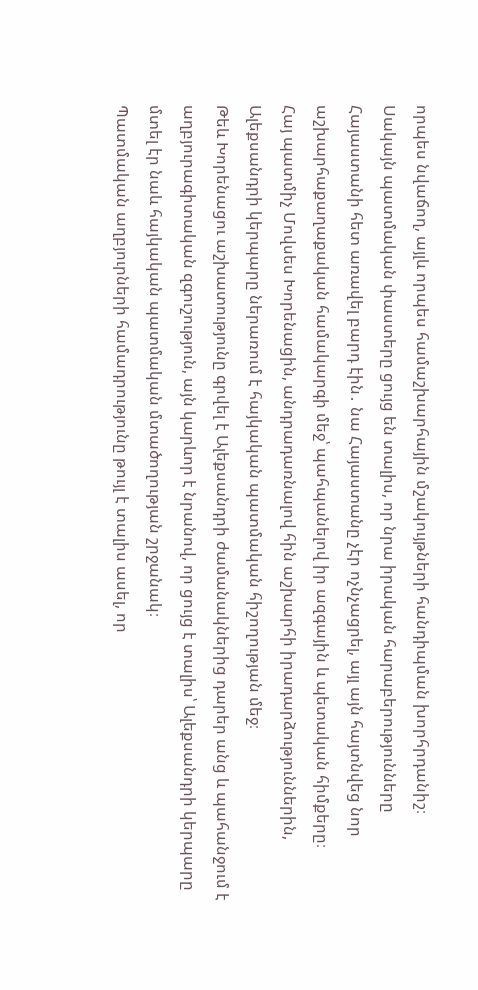որպես նվաճող, այլև որպես համաշխարհային մշակույթների հանդիպման խորհրդանիշ։
Սակայն պատմական փաստերը ցույց են տալիս, որ նրա իրական հարաբերությունները Հայաստանի հետ առավել բարդ էին․ նա Հայաստանը չէր ոչնչացրել, այլ այն հայտնվեց նոր աշխարհաքաղաքական համակարգի մեջ՝ պահպանելով իր ազգային և պետական հիմքերը։
Հայ պատմիչ Մովսես Խորենացին, անդրադառնալով հին աշխարհի իրադարձություններին, Ալեքսանդրի կերպարը ներառում է հայկական պատմական հիշողության մեջ։
Թեև Խորենացու աշխատությունը գրվել է Ալեքսանդրի ժամանակներից դարեր անց և պահանջում է աղբյուրագիտական զգուշություն, այն կարևոր է նրանով, որ ցույց է տալիս՝ Ալեքսանդրի կերպարը մտել էր նաև հայկական պատմական մտածողության շրջանակ։
Պատմական աղբյուրների համադրությունը թույլ է տալիս ասել, որ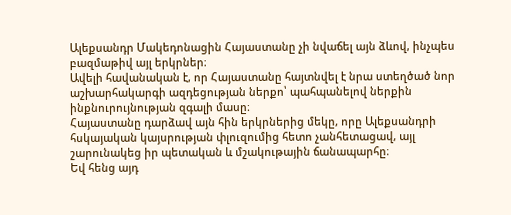Ալեքսանդր Մակեդոնացին Հայաստանը չի նվաճել այն ձևով, ինչպես բազմաթիվ այլ երկրներ։
Ավելի հավանական է, որ Հայաստանը հայտնվել է նրա ստեղծած նոր աշխարհակարգի ազդեցության ներքո՝ պահպանելով ներքին ինքնուրույնության զգալի մասը։
Հայաստանը դարձավ այն հին երկրներից մեկը, որը Ալեքսանդրի հսկայական կայսրության փլուզումից հետո չանհետացավ, այլ շարունակեց իր պետական և մշակութային ճանապարհը։
Եվ հենց այդ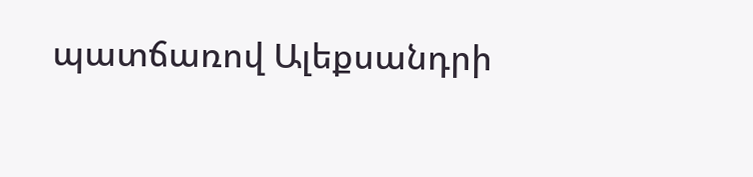պատճառով Ալեքսանդրի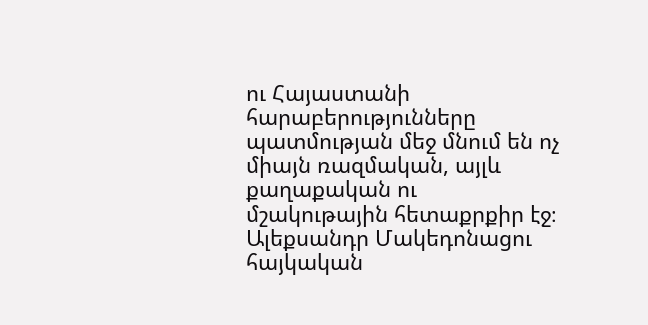ու Հայաստանի հարաբերությունները պատմության մեջ մնում են ոչ միայն ռազմական, այլև քաղաքական ու մշակութային հետաքրքիր էջ։
Ալեքսանդր Մակեդոնացու հայկական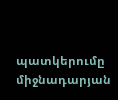պատկերումը միջնադարյան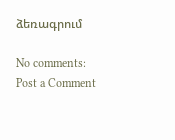ձեռագրում

No comments:
Post a Comment